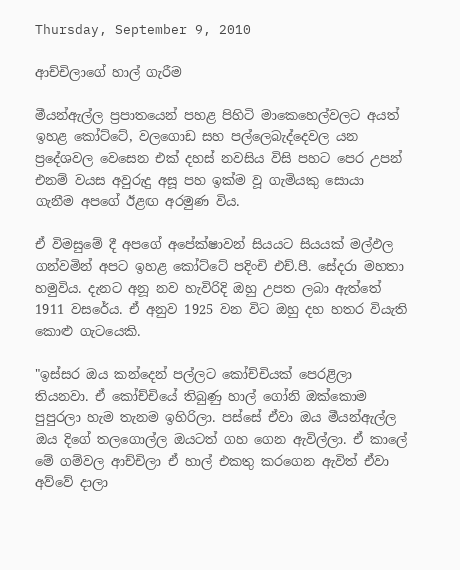Thursday, September 9, 2010

ආච්චිලාගේ හාල් ගැරීම

මීයන්ඇල්ල ප්‍රපාතයෙන් පහළ පිහිටි මාකෙහෙල්වලට අයත් ඉහළ කෝට්ටේ, වලගොඩ සහ පල්ලෙබැද්දෙවල යන ප්‍රදේශවල වෙසෙන එක් දහස් නවසිය විසි පහට පෙර උපන් එනම් වයස අවුරුදු අසූ පහ ඉක්ම වූ ගැමියකු සොයා ගැනීම අපගේ ඊළඟ අරමුණ විය.

ඒ විමසුමේ දී අපගේ අපේක්ෂාවන් සියයට සියයක් මල්ඵල ගන්වමින් අපට ඉහළ කෝට්ටේ පදිංචි එච්.පී. සේදරා මහතා හමුවිය. දැනට අනූ නව හැවිරිදි ඔහු උපත ලබා ඇත්තේ 1911 වසරේය. ඒ අනුව 1925 වන විට ඔහු දහ හතර වියැති කොළු ගැටයෙකි.

"ඉස්සර ඔය කන්දෙන් පල්ලට කෝච්චියක් පෙරළිලා තියනවා. ඒ කෝච්චියේ තිබුණු හාල් ගෝනි ඔක්කොම පුපුරලා හැම තැනම ඉහිරිලා. පස්සේ ඒවා ඔය මීයන්ඇල්ල ඔය දිගේ තලගොල්ල ඔයටත් ගහ ගෙන ඇවිල්ලා. ඒ කාලේ මේ ගම්වල ආච්චිලා ඒ හාල් එකතු කරගෙන ඇවිත් ඒවා අව්වේ දාලා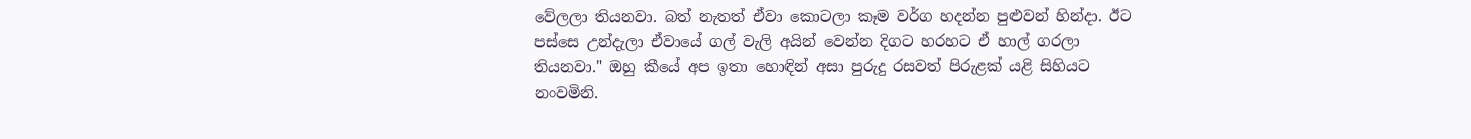වේලලා තියනවා. බත් නැතත් ඒවා කොටලා කෑම වර්ග හදන්න පුළුවන් හින්දා. ඊට පස්සෙ උන්දැලා ඒවායේ ගල් වැලි අයින් වෙන්න දිගට හරහට ඒ හාල් ගරලා තියනවා." ඔහු කීයේ අප ඉතා හොඳින් අසා පුරුදු රසවත් පිරුළක් යළි සිහියට නංවමිනි.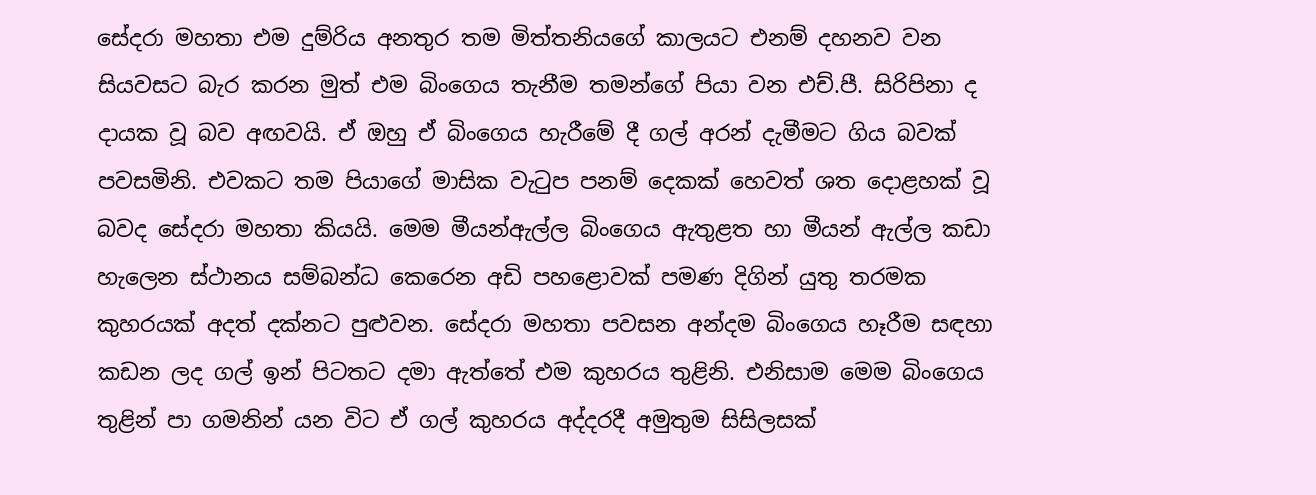සේදරා මහතා එම දුම්රිය අනතුර තම මිත්තනියගේ කාලයට එනම් දහනව වන සියවසට බැර කරන මුත් එම බිංගෙය තැනීම තමන්ගේ පියා වන එච්.පී. සිරිපිනා ද දායක වූ බව අඟවයි. ඒ ඔහු ඒ බිංගෙය හැරීමේ දී ගල් අරන් දැමීමට ගිය බවක් පවසමිනි. එවකට තම පියාගේ මාසික වැටුප පනම් දෙකක් හෙවත් ශත දොළහක් වූ බවද සේදරා මහතා කියයි. මෙම මීයන්ඇල්ල බිංගෙය ඇතුළත හා මීයන් ඇල්ල කඩා හැලෙන ස්ථානය සම්බන්ධ කෙරෙන අඩි පහළොවක් පමණ දිගින් යුතු තරමක කුහරයක් අදත් දක්නට පුළුවන. සේදරා මහතා පවසන අන්දම බිංගෙය හෑරීම සඳහා කඩන ලද ගල් ඉන් පිටතට දමා ඇත්තේ එම කුහරය තුළිනි. එනිසාම මෙම බිංගෙය තුළින් පා ගමනින් යන විට ඒ ගල් කුහරය අද්දරදී අමුතුම සිසිලසක්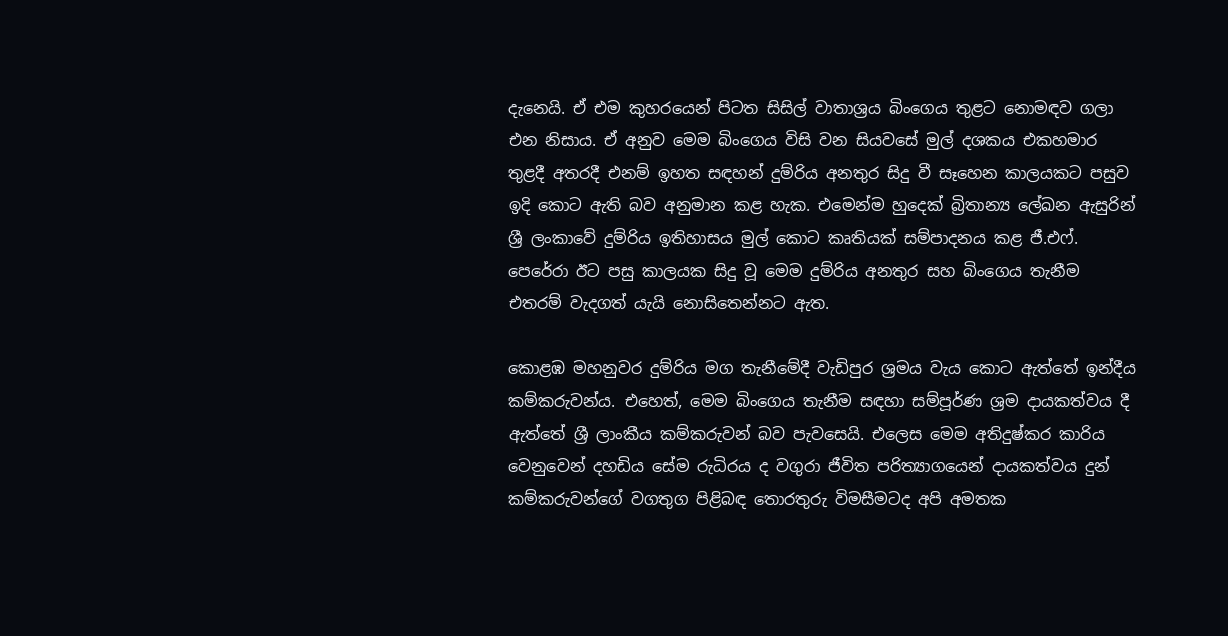දැනෙයි. ඒ එම කුහරයෙන් පිටත සිසිල් වාතාශ්‍රය බිංගෙය තුළට නොමඳව ගලා එන නිසාය. ඒ අනුව මෙම බිංගෙය විසි වන සියවසේ මුල් දශකය එකහමාර තුළදී අතරදී එනම් ඉහත සඳහන් දුම්රිය අනතුර සිදු වී සෑහෙන කාලයකට පසුව ඉදි කොට ඇති බව අනුමාන කළ හැක. එමෙන්ම හුදෙක් බ්‍රිතාන්‍ය ලේඛන ඇසුරින් ශ්‍රී ලංකාවේ දුම්රිය ඉතිහාසය මුල් කොට කෘතියක් සම්පාදනය කළ ජී.එෆ්. පෙරේරා ඊට පසු කාලයක සිදු වූ මෙම දුම්රිය අනතුර සහ බිංගෙය තැනීම එතරම් වැදගත් යැයි නොසිතෙන්නට ඇත.

කොළඹ මහනුවර දුම්රිය මග තැනීමේදී වැඩිපුර ශ්‍රමය වැය කොට ඇත්තේ ඉන්දීය කම්කරුවන්ය. එහෙත්, මෙම බිංගෙය තැනීම සඳහා සම්පූර්ණ ශ්‍රම දායකත්වය දී ඇත්තේ ශ්‍රී ලාංකීය කම්කරුවන් බව පැවසෙයි. එලෙස මෙම අතිදුෂ්කර කාරිය වෙනුවෙන් දහඩිය සේම රුධිරය ද වගුරා ජීවිත පරිත්‍යාගයෙන් දායකත්වය දුන් කම්කරුවන්ගේ වගතුග පිළිබඳ තොරතුරු විමසීමටද අපි අමතක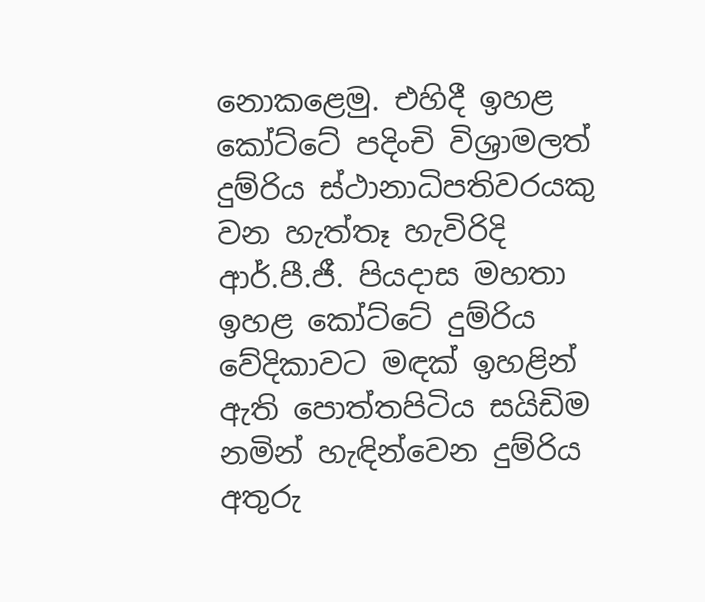නොකළෙමු. එහිදී ඉහළ කෝට්ටේ පදිංචි විශ්‍රාමලත් දුම්රිය ස්ථානාධිපතිවරයකු වන හැත්තෑ හැවිරිදි ආර්.පී.ජී. පියදාස මහතා ඉහළ කෝට්ටේ දුම්රිය වේදිකාවට මඳක් ඉහළින් ඇති පොත්තපිටිය සයිඩිම නමින් හැඳින්වෙන දුම්රිය අතුරු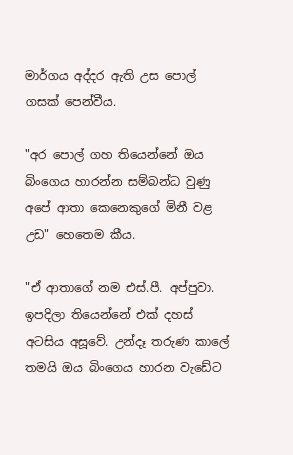මාර්ගය අද්දර ඇති උස පොල් ගසක් පෙන්වීය.

"අර පොල් ගහ තියෙන්නේ ඔය බිංගෙය හාරන්න සම්බන්ධ වුණු අපේ ආතා කෙනෙකුගේ මිනී වළ උඩ" හෙතෙම කීය.

"ඒ ආතාගේ නම එස්.පී. අප්පුවා. ඉපදිලා තියෙන්නේ එක් දහස් අටසිය අසූවේ. උන්දෑ තරුණ කාලේ තමයි ඔය බිංගෙය හාරන වැඩේට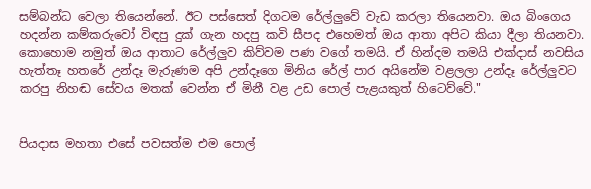සම්බන්ධ වෙලා තියෙන්නේ. ඊට පස්සෙත් දිගටම රේල්ලුවේ වැඩ කරලා තියෙනවා. ඔය බිංගෙය හදන්න කම්කරුවෝ විඳපු දුක් ගැන හදපු කවි සීපද එහෙමත් ඔය ආතා අපිට කියා දීලා තියනවා. කොහොම නමුත් ඔය ආතාට රේල්ලුව කිව්වම පණ වගේ තමයි. ඒ හින්දම තමයි එක්දාස් නවසිය හැත්තෑ හතරේ උන්දෑ මැරුණම අපි උන්දෑගෙ මිනිය රේල් පාර අයිනේම වළලලා උන්දෑ රේල්ලුවට කරපු නිහඬ සේවය මතක් වෙන්න ඒ මිනී වළ උඩ පොල් පැළයකුත් හිටෙව්වේ."


පියදාස මහතා එසේ පවසත්ම එම පොල්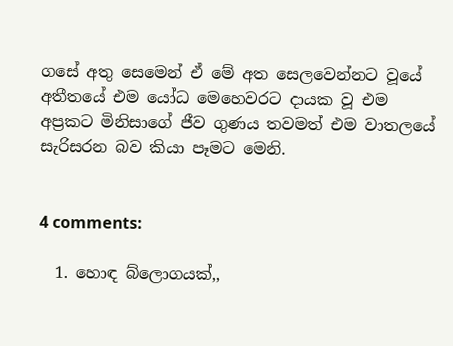ගසේ අතු සෙමෙන් ඒ මේ අත සෙලවෙන්නට වූයේ අතීතයේ එම යෝධ මෙහෙවරට දායක වූ එම අප්‍රකට මිනිසාගේ ජීව ගුණය තවමත් එම වාතලයේ සැරිසරන බව කියා පෑමට මෙනි.


4 comments:

  1. හොඳ බ්ලොගයක්,,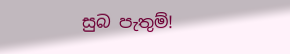සුබ පැතුම්!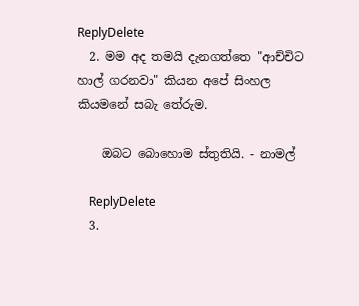ReplyDelete
  2. මම අද තමයි දැනගත්තෙ "ආච්චිට හාල් ගරනවා" කියන අපේ සිංහල කියමනේ සබැ තේරුම.

    ඔබට බොහොම ස්තුතියි. - නාමල්

    ReplyDelete
  3.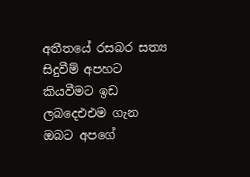අතීතයේ රසබර සත්‍ය සිදුවීම් අපහට කියවීමට ඉඩ ලබදෙඑඑම ගැන ඔබට අපගේ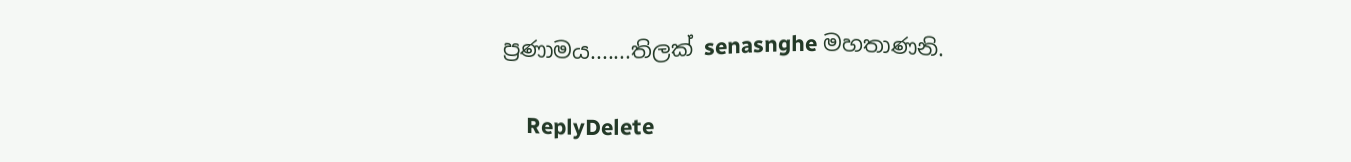ප්‍රණාමය.......තිලක් senasnghe මහතාණනි.

    ReplyDelete